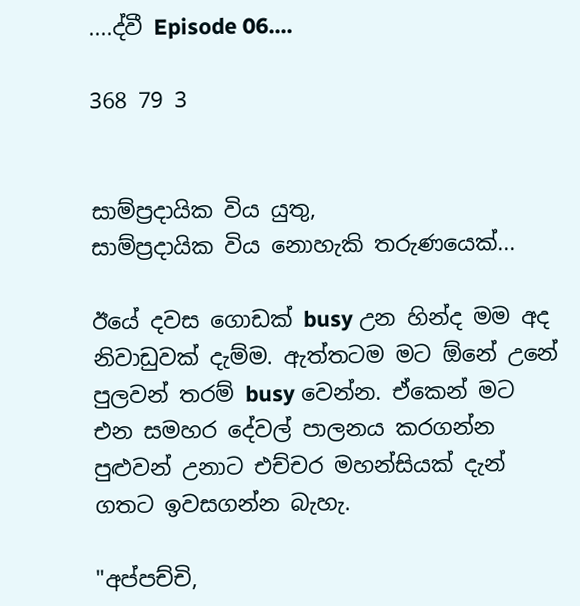....ද්වී Episode 06....

368 79 3


සාම්ප්‍රදායික විය යුතු,
සාම්ප්‍රදායික විය නොහැකි තරුණයෙක්...

ඊයේ දවස ගොඩක් busy උන හින්ද මම අද නිවාඩුවක් දැම්ම. ඇත්තටම මට ඕනේ උනේ පුලවන් තරම් busy වෙන්න. ඒකෙන් මට එන සමහර දේවල් පාලනය කරගන්න පුළුවන් උනාට එච්චර මහන්සියක් දැන් ගතට ඉවසගන්න බැහැ.

"අප්පච්චි,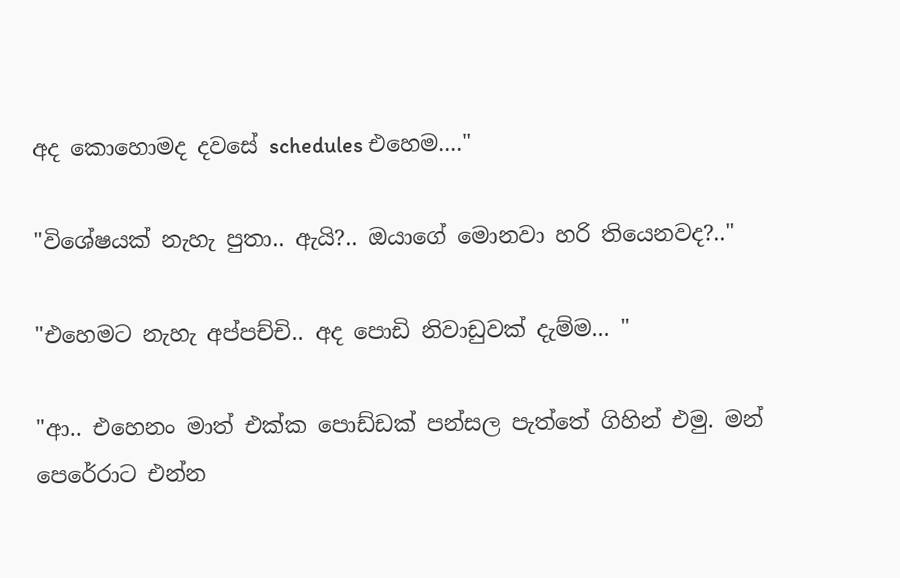අද කොහොමද දවසේ schedules එහෙම...."

"විශේෂයක් නැහැ පුතා.. ඇයි?.. ඔයාගේ මොනවා හරි තියෙනවද?.."

"එහෙමට නැහැ අප්පච්චි.. අද පොඩි නිවාඩුවක් දැම්ම... "

"ආ.. එහෙනං මාත් එක්ක පොඩ්ඩක් පන්සල පැත්තේ ගිහින් එමු. මන් පෙරේරාට එන්න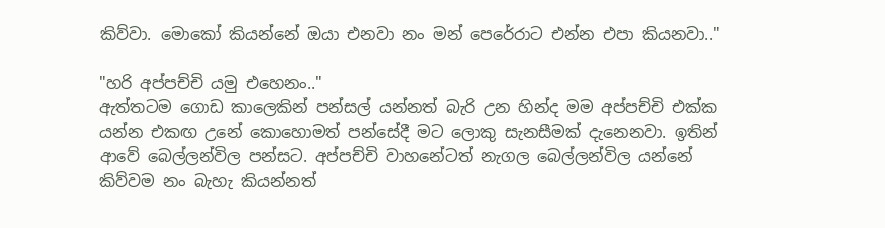කිව්වා. මොකෝ කියන්නේ ඔයා එනවා නං මන් පෙරේරාට එන්න එපා කියනවා.."

"හරි අප්පච්චි යමු එහෙනං.."
ඇත්තටම ගොඩ කාලෙකින් පන්සල් යන්නත් බැරි උන හින්ද මම අප්පච්චි එක්ක යන්න එකඟ උනේ කොහොමත් පන්සේදී මට ලොකු සැනසීමක් දැනෙනවා. ඉතින් ආවේ බෙල්ලන්විල පන්සට. අප්පච්චි වාහනේටත් නැගල බෙල්ලන්විල යන්නේ කිව්වම නං බැහැ කියන්නත්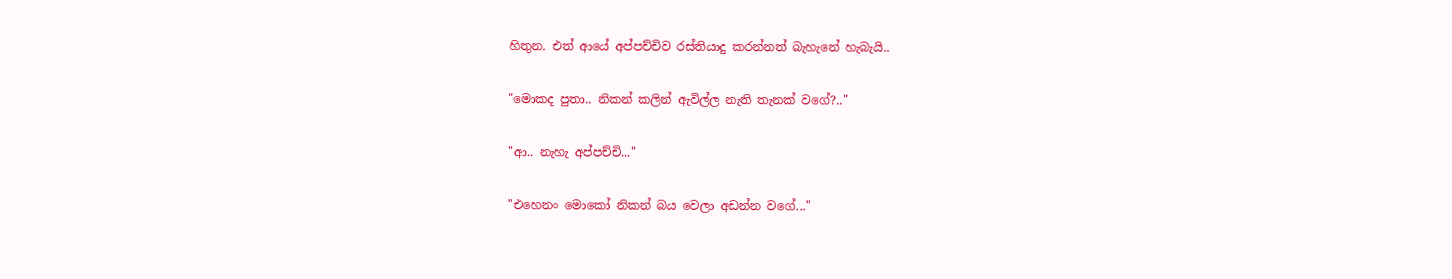හිතුන. එත් ආයේ අප්පච්චිව රස්තියාදු කරන්නත් බැහැනේ හැබැයි..

"මොකද පුතා.. නිකන් කලින් ඇවිල්ල නැති තැනක් වගේ?.."

"ආ.. නැහැ අප්පච්චි..."

"එහෙනං මොකෝ නිකන් බය වෙලා අඩන්න වගේ..."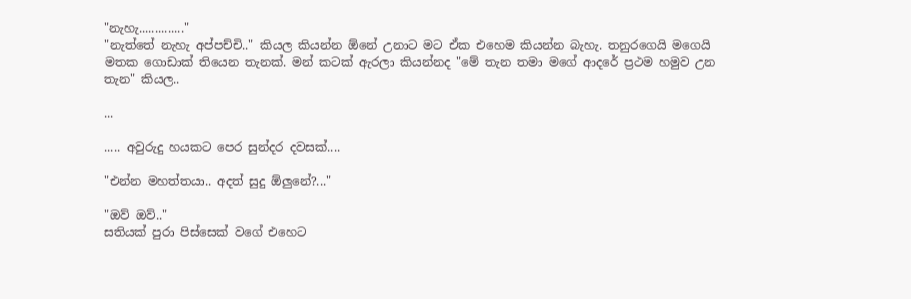"නැහැ.............."
"නැත්තේ නැහැ අප්පච්චි.." කියල කියන්න ඕනේ උනාට මට ඒක එහෙම කියන්න බැහැ. තනුරගෙයි මගෙයි මතක ගොඩාක් තියෙන තැනක්. මන් කටක් ඇරලා කියන්නද "මේ තැන තමා මගේ ආදරේ ප්‍රථම හමුව උන තැන" කියල..

...

..... අවුරුදු හයකට පෙර සුන්දර දවසක්....

"එන්න මහත්තයා.. අදත් සුදු ඕලුනේ?..."

"ඔව් ඔව්.."
සතියක් පුරා පිස්සෙක් වගේ එහෙට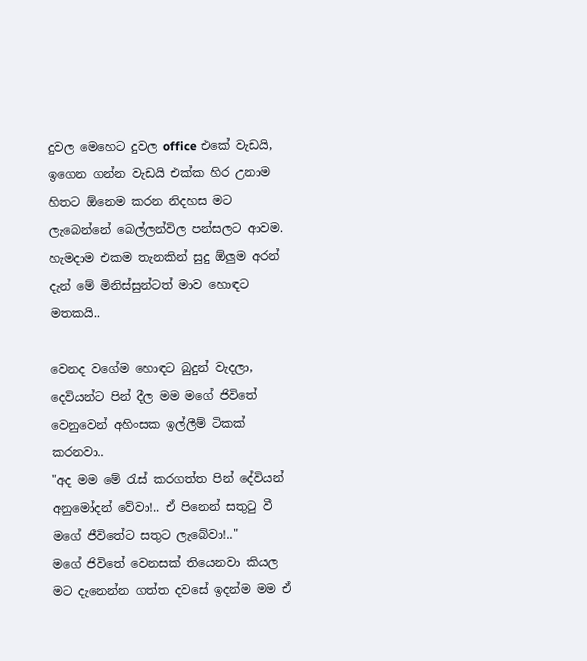දුවල මෙහෙට දුවල office එකේ වැඩයි, ඉගෙන ගන්න වැඩයි එක්ක හිර උනාම හිතට ඕනෙම කරන නිදහස මට ලැබෙන්නේ බෙල්ලන්විල පන්සලට ආවම. හැමදාම එකම තැනකින් සුදු ඕලුම අරන් දැන් මේ මිනිස්සුන්ටත් මාව හොඳට මතකයි..

වෙනද වගේම හොඳට බුදුන් වැදලා, දෙවියන්ට පින් දීල මම මගේ ජිවිතේ වෙනුවෙන් අහිංසක ඉල්ලීම් ටිකක් කරනවා..
"අද මම මේ රැස් කරගත්ත පින් දේවියන් අනුමෝදන් වේවා!.. ඒ පිනෙන් සතුටු වී මගේ ජීවිතේට සතුට ලැබේවා!.."
මගේ ජිවිතේ වෙනසක් තියෙනවා කියල මට දැනෙන්න ගත්ත දවසේ ඉදන්ම මම ඒ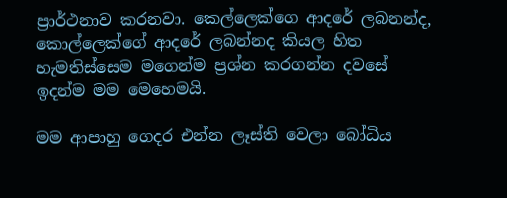ප්‍රාර්ථනාව කරනවා. කෙල්ලෙක්ගෙ ආදරේ ලබනන්ද, කොල්ලෙක්ගේ ආදරේ ලබන්නද කියල හිත හැමතිස්සෙම මගෙන්ම ප්‍රශ්න කරගන්න දවසේ ඉදන්ම මම මෙහෙමයි.

මම ආපාහු ගෙදර එන්න ලෑස්ති වෙලා බෝධිය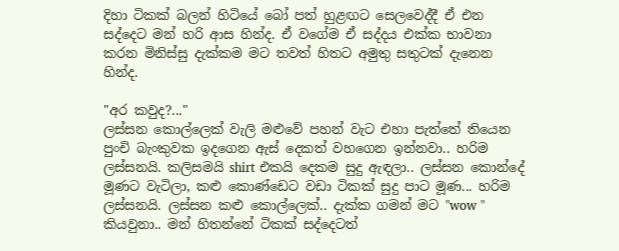දිහා ටිකක් බලන් හිටියේ බෝ පත් හුළඟට සෙලවෙද්දී ඒ එන සද්දෙට මන් හරි ආස හින්ද. ඒ වගේම ඒ සද්දය එක්ක භාවනා කරන මිනිස්සු දැක්කම මට තවත් හිතට අමුතු සතුටක් දැනෙන හින්ද.

"අර කවුද?..."
ලස්සන කොල්ලෙක් වැලි මළුවේ පහන් වැට එහා පැත්තේ තියෙන පුංචි බැංකුවක ඉදගෙන ඇස් දෙකත් වහගෙන ඉන්නවා.. හරිම ලස්සනයි. කලිසමයි shirt එකයි දෙකම සුදු ඇඳලා.. ලස්සන කොන්දේ මූණට වැටිලා, කළු කොණ්ඩෙට වඩා ටිකක් සුදු පාට මූණ... හරිම ලස්සනයි. ලස්සන කළු කොල්ලෙක්.. දැක්ක ගමන් මට "wow " කියවුනා.. මන් හිතන්නේ ටිකක් සද්දෙටත්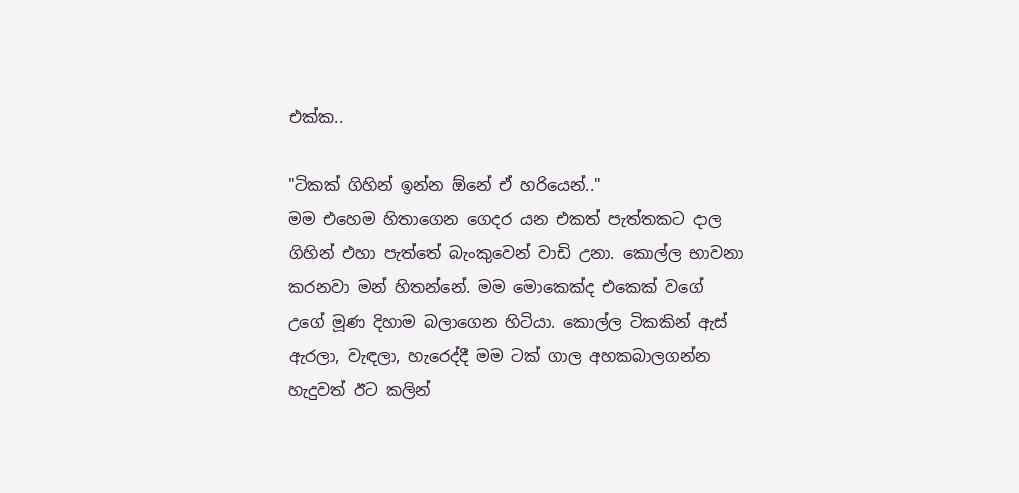එක්ක..

"ටිකක් ගිහින් ඉන්න ඕනේ ඒ හරියෙන්.."
මම එහෙම හිතාගෙන ගෙදර යන එකත් පැත්තකට දාල ගිහින් එහා පැත්තේ බැංකුවෙන් වාඩි උනා. කොල්ල භාවනා කරනවා මන් හිතන්නේ. මම මොකෙක්ද එකෙක් වගේ උගේ මූණ දිහාම බලාගෙන හිටියා. කොල්ල ටිකකින් ඇස් ඇරලා, වැඳලා, හැරෙද්දී මම ටක් ගාල අහකබාලගන්න හැදුවත් ඊට කලින්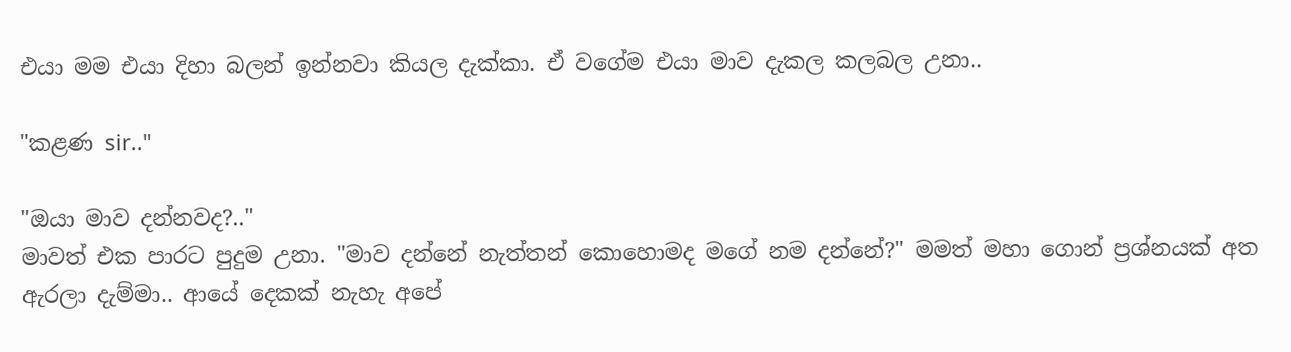එයා මම එයා දිහා බලන් ඉන්නවා කියල දැක්කා. ඒ වගේම එයා මාව දැකල කලබල උනා..

"කළණ sir.."

"ඔයා මාව දන්නවද?.."
මාවත් එක පාරට පුදුම උනා. "මාව දන්නේ නැත්තන් කොහොමද මගේ නම දන්නේ?" මමත් මහා ගොන් ප්‍රශ්නයක් අත ඇරලා දැම්මා.. ආයේ දෙකක් නැහැ අපේ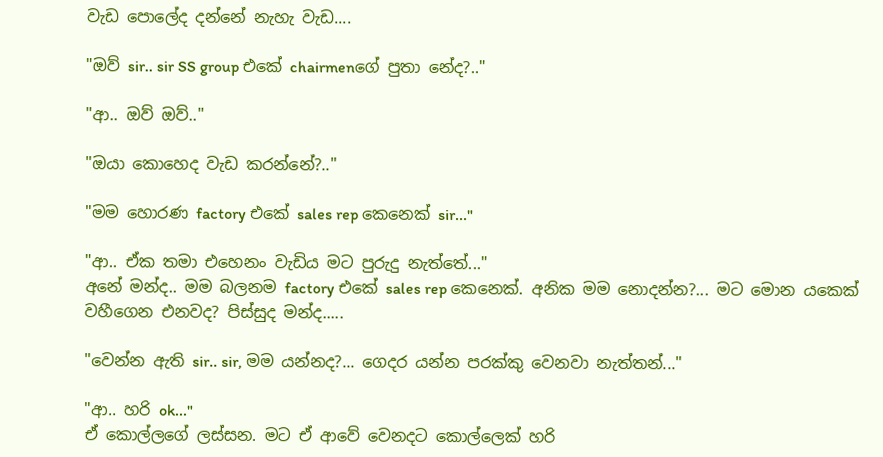වැඩ පොලේද දන්නේ නැහැ වැඩ....

"ඔව් sir.. sir SS group එකේ chairmenගේ පුතා නේද?.."

"ආ.. ඔව් ඔව්.."

"ඔයා කොහෙද වැඩ කරන්නේ?.."

"මම හොරණ factory එකේ sales rep කෙනෙක් sir..."

"ආ.. ඒක තමා එහෙනං වැඩිය මට පුරුදු නැත්තේ..."
අනේ මන්ද.. මම බලනම factory එකේ sales rep කෙනෙක්. අනික මම නොදන්න?... මට මොන යකෙක් වහීගෙන එනවද? පිස්සුද මන්ද.....

"වෙන්න ඇති sir.. sir, මම යන්නද?... ගෙදර යන්න පරක්කු වෙනවා නැත්තන්..."

"ආ.. හරි ok..."
ඒ කොල්ලගේ ලස්සන. මට ඒ ආවේ වෙනදට කොල්ලෙක් හරි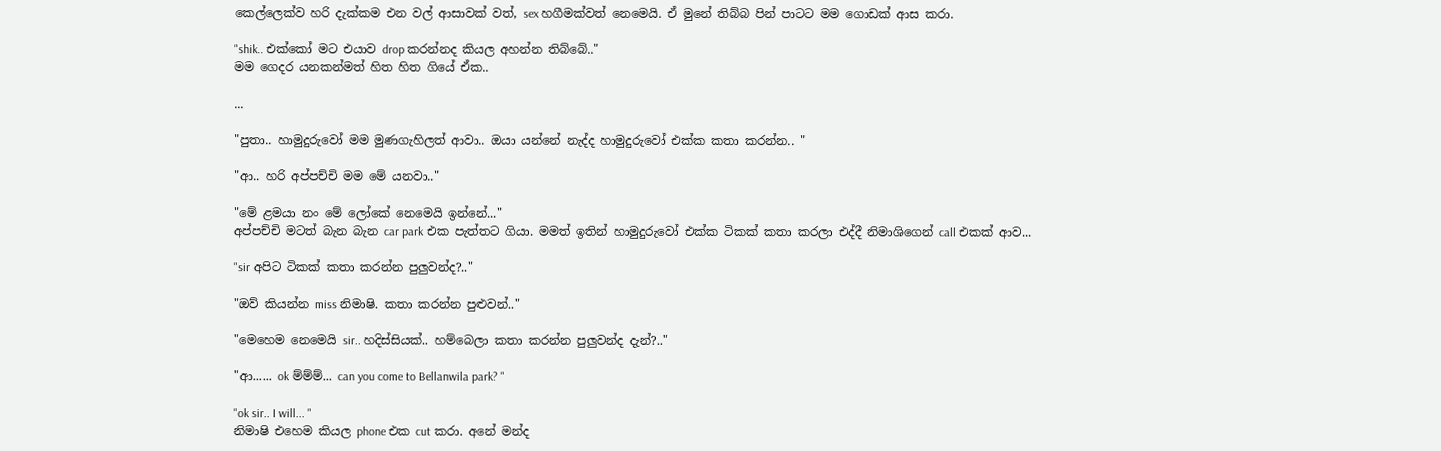කෙල්ලෙක්ව හරි දැක්කම එන වල් ආසාවක් වත්, sex හගීමක්වත් නෙමෙයි. ඒ මුනේ තිබ්බ පින් පාටට මම ගොඩක් ආස කරා.

"shik.. එක්කෝ මට එයාව drop කරන්නද කියල අහන්න තිබ්බේ.."
මම ගෙදර යනකන්මත් හිත හිත ගියේ ඒක..

...

"පුතා.. හාමුදුරුවෝ මම මුණගැහිලත් ආවා.. ඔයා යන්නේ නැද්ද හාමුදුරුවෝ එක්ක කතා කරන්න.. "

"ආ.. හරි අප්පච්චි මම මේ යනවා.."

"මේ ළමයා නං මේ ලෝකේ නෙමෙයි ඉන්නේ..."
අප්පච්චි මටත් බැන බැන car park එක පැත්තට ගියා. මමත් ඉතින් හාමුදුරුවෝ එක්ක ටිකක් කතා කරලා එද්දී නිමාශිගෙන් call එකක් ආව...

"sir අපිට ටිකක් කතා කරන්න පුලුවන්ද?.."

"ඔව් කියන්න miss නිමාෂි. කතා කරන්න පුළුවන්.."

"මෙහෙම නෙමෙයි sir.. හදිස්සියක්.. හම්බෙලා කතා කරන්න පුලුවන්ද දැන්?.."

"ආ...... ok ම්ම්ම්... can you come to Bellanwila park? "

"ok sir.. I will... "
නිමාෂි එහෙම කියල phone එක cut කරා. අනේ මන්ද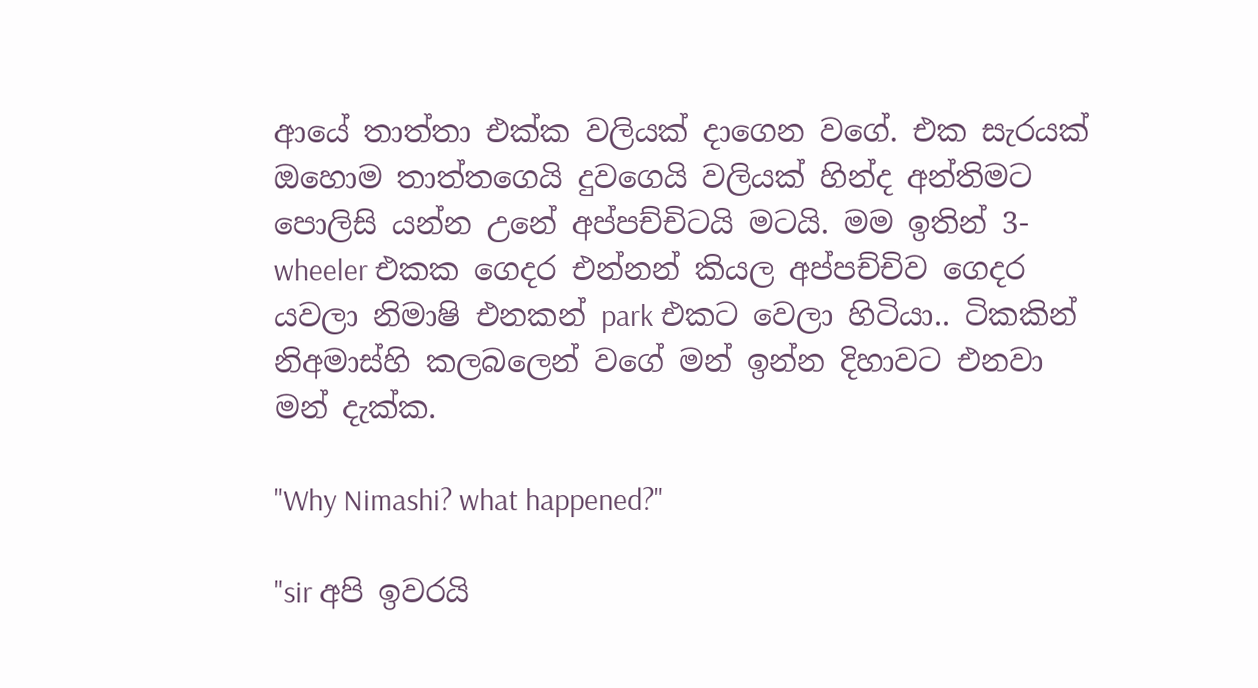ආයේ තාත්තා එක්ක වලියක් දාගෙන වගේ. එක සැරයක් ඔහොම තාත්තගෙයි දුවගෙයි වලියක් හින්ද අන්තිමට පොලිසි යන්න උනේ අප්පච්චිටයි මටයි. මම ඉතින් 3-wheeler එකක ගෙදර එන්නන් කියල අප්පච්චිව ගෙදර යවලා නිමාෂි එනකන් park එකට වෙලා හිටියා.. ටිකකින් නිඅමාස්හි කලබලෙන් වගේ මන් ඉන්න දිහාවට එනවා මන් දැක්ක.

"Why Nimashi? what happened?"

"sir අපි ඉවරයි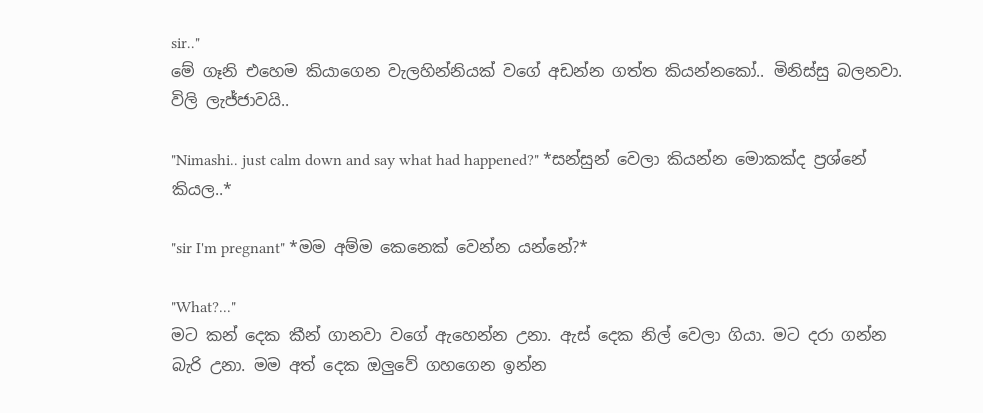sir.."
මේ ගෑනි එහෙම කියාගෙන වැලහින්නියක් වගේ අඩන්න ගත්ත කියන්නකෝ.. මිනිස්සු බලනවා. විලි ලැජ්ජාවයි..

"Nimashi.. just calm down and say what had happened?" *සන්සුන් වෙලා කියන්න මොකක්ද ප්‍රශ්නේ කියල..*

"sir I'm pregnant" *මම අම්ම කෙනෙක් වෙන්න යන්නේ?*

"What?..."
මට කන් දෙක කීන් ගානවා වගේ ඇහෙන්න උනා. ඇස් දෙක නිල් වෙලා ගියා. මට දරා ගන්න බැරි උනා. මම අත් දෙක ඔලුවේ ගහගෙන ඉන්න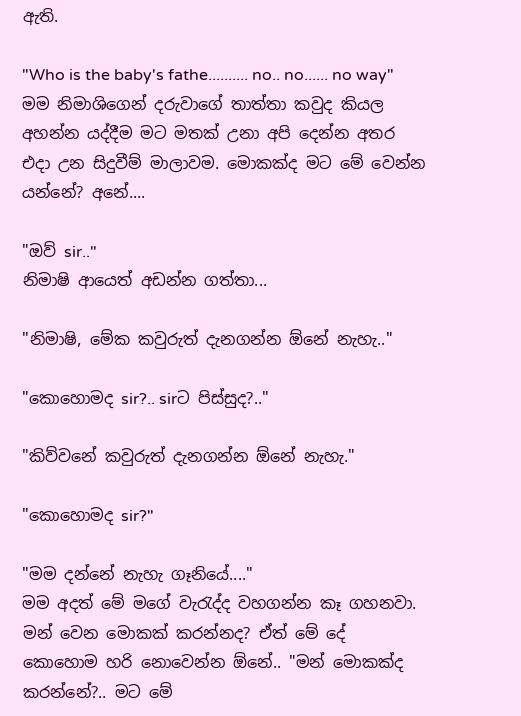ඇති.

"Who is the baby's fathe.......... no.. no...... no way"
මම නිමාශිගෙන් දරුවාගේ තාත්තා කවුද කියල අහන්න යද්දීම මට මතක් උනා අපි දෙන්න අතර එදා උන සිදුවීම් මාලාවම. මොකක්ද මට මේ වෙන්න යන්නේ? අනේ....

"ඔව් sir.."
නිමාෂි ආයෙත් අඩන්න ගත්තා...

"නිමාෂි, මේක කවුරුත් දැනගන්න ඕනේ නැහැ.."

"කොහොමද sir?.. sirට පිස්සුද?.."

"කිව්වනේ කවුරුත් දැනගන්න ඕනේ නැහැ."

"කොහොමද sir?"

"මම දන්නේ නැහැ ගෑනියේ...."
මම අදත් මේ මගේ වැරැද්ද වහගන්න කෑ ගහනවා. මන් වෙන මොකක් කරන්නද? ඒත් මේ දේ කොහොම හරි නොවෙන්න ඕනේ.. "මන් මොකක්ද කරන්නේ?.. මට මේ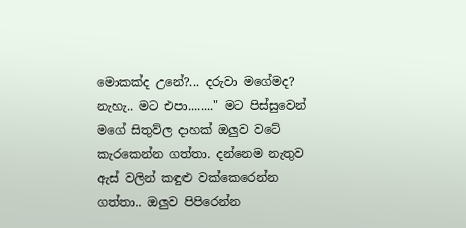මොකක්ද උනේ?... දරුවා මගේමද? නැහැ.. මට එපා........" මට පිස්සුවෙන් මගේ සිතුව්ල දාහක් ඔලුව වටේ කැරකෙන්න ගත්තා. දන්නෙම නැතුව ඇස් වලින් කඳුළු වක්කෙරෙන්න ගත්තා.. ඔලුව පිපිරෙන්න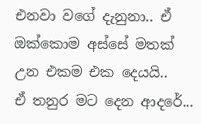එනවා වගේ දැනුනා.. ඒ ඔක්කොම අස්සේ මතක් උන එකම එක දෙයයි..
ඒ තනුර මට දෙන ආදරේ...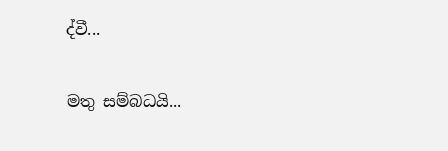ද්වී...

මතු සම්බධයි...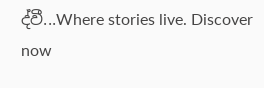ද්වී...Where stories live. Discover now